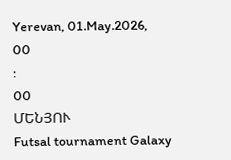Yerevan, 01.May.2026,
00
:
00
ՄԵՆՅՈՒ
Futsal tournament Galaxy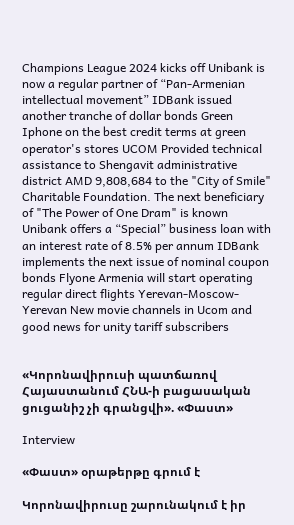Champions League 2024 kicks off Unibank is now a regular partner of “Pan-Armenian intellectual movement” IDBank issued another tranche of dollar bonds Green Iphone on the best credit terms at green operator's stores UCOM Provided technical assistance to Shengavit administrative district AMD 9,808,684 to the "City of Smile" Charitable Foundation. The next beneficiary of "The Power of One Dram" is known Unibank offers a “Special” business loan with an interest rate of 8.5% per annum IDBank implements the next issue of nominal coupon bonds Flyone Armenia will start operating regular direct flights Yerevan-Moscow-Yerevan New movie channels in Ucom and good news for unity tariff subscribers


«Կորոնավիրուսի պատճառով Հայաստանում ՀՆԱ-ի բացասական ցուցանիշ չի գրանցվի». «Փաստ»

Interview

«Փաստ» օրաթերթը գրում է

Կորոնավիրուսը շարունակում է իր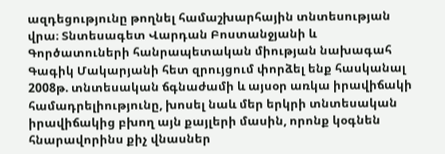ազդեցությունը թողնել համաշխարհային տնտեսության վրա։ Տնտեսագետ Վարդան Բոստանջյանի և Գործատուների հանրապետական միության նախագահ Գագիկ Մակարյանի հետ զրույցում փորձել ենք հասկանալ 2008թ. տնտեսական ճգնաժամի և այսօր առկա իրավիճակի համադրելիությունը, խոսել նաև մեր երկրի տնտեսական իրավիճակից բխող այն քայլերի մասին, որոնք կօգնեն հնարավորինս քիչ վնասներ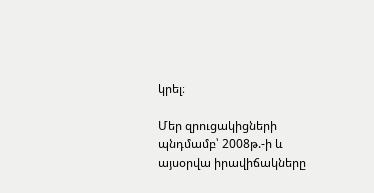կրել։

Մեր զրուցակիցների պնդմամբ՝ 2008թ.-ի և այսօրվա իրավիճակները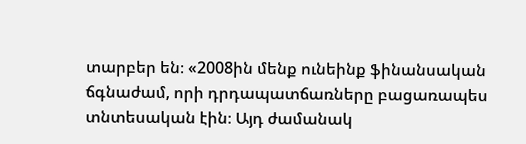տարբեր են։ «2008ին մենք ունեինք ֆինանսական ճգնաժամ, որի դրդապատճառները բացառապես տնտեսական էին։ Այդ ժամանակ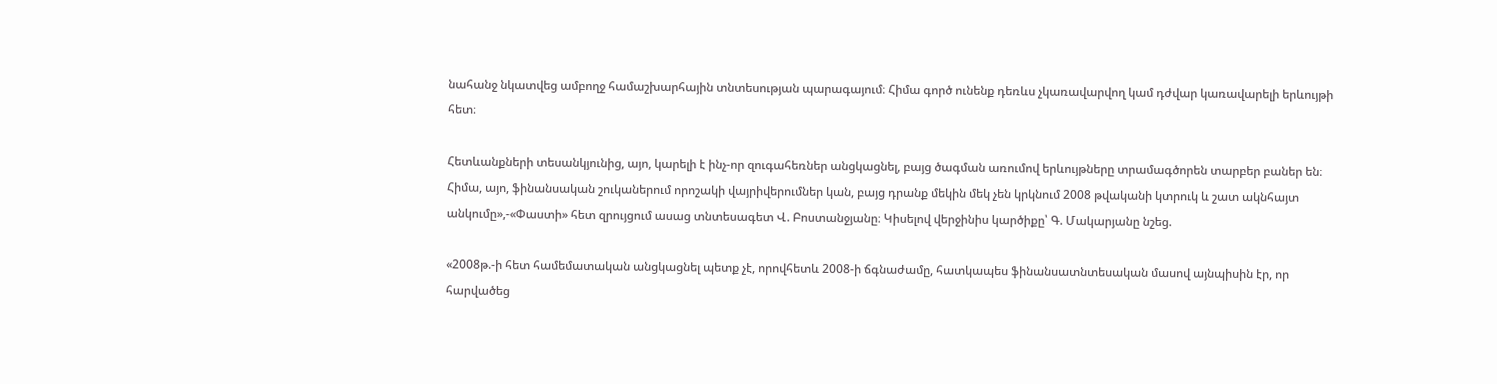նահանջ նկատվեց ամբողջ համաշխարհային տնտեսության պարագայում։ Հիմա գործ ունենք դեռևս չկառավարվող կամ դժվար կառավարելի երևույթի հետ։

Հետևանքների տեսանկյունից, այո, կարելի է ինչ-որ զուգահեռներ անցկացնել, բայց ծագման առումով երևույթները տրամագծորեն տարբեր բաներ են։ Հիմա, այո, ֆինանսական շուկաներում որոշակի վայրիվերումներ կան, բայց դրանք մեկին մեկ չեն կրկնում 2008 թվականի կտրուկ և շատ ակնհայտ անկումը»,-«Փաստի» հետ զրույցում ասաց տնտեսագետ Վ. Բոստանջյանը։ Կիսելով վերջինիս կարծիքը՝ Գ. Մակարյանը նշեց.

«2008թ.-ի հետ համեմատական անցկացնել պետք չէ, որովհետև 2008-ի ճգնաժամը, հատկապես ֆինանսատնտեսական մասով այնպիսին էր, որ հարվածեց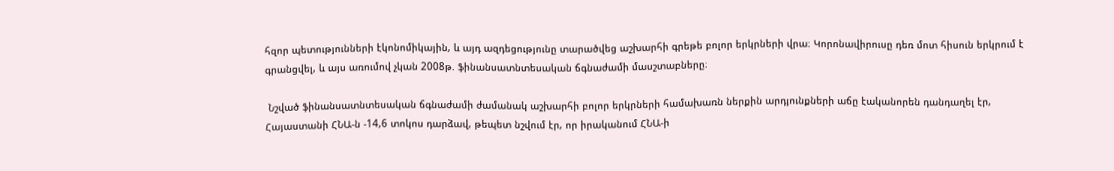հզոր պետությունների էկոնոմիկային, և այդ ազդեցությունը տարածվեց աշխարհի գրեթե բոլոր երկրների վրա։ Կորոնավիրուսը դեռ մոտ հիսուն երկրում է գրանցվել, և այս առումով չկան 2008թ. ֆինանսատնտեսական ճգնաժամի մասշտաբները։

 Նշված ֆինանսատնտեսական ճգնաժամի ժամանակ աշխարհի բոլոր երկրների համախառն ներքին արդյունքների աճը էականորեն դանդաղել էր, Հայաստանի ՀՆԱ-ն -14,6 տոկոս դարձավ, թեպետ նշվում էր, որ իրականում ՀՆԱ-ի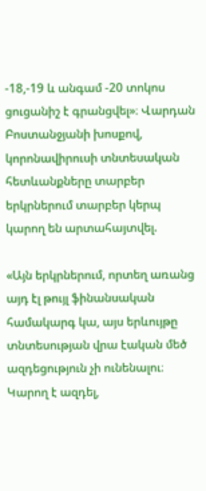-18,-19 և անգամ -20 տոկոս ցուցանիշ է գրանցվել»։ Վարդան Բոստանջյանի խոսքով, կորոնավիրուսի տնտեսական հետևանքները տարբեր երկրներում տարբեր կերպ կարող են արտահայտվել.

«Այն երկրներում, որտեղ առանց այդ էլ թույլ ֆինանսական համակարգ կա, այս երևույթը տնտեսության վրա էական մեծ ազդեցություն չի ունենալու։ Կարող է ազդել,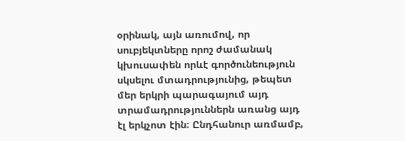օրինակ, այն առումով, որ սուբյեկտները որոշ ժամանակ կխուսափեն որևէ գործունեություն սկսելու մտադրությունից, թեպետ մեր երկրի պարագայում այդ տրամադրություններն առանց այդ էլ երկչոտ էին։ Ընդհանուր առմամբ,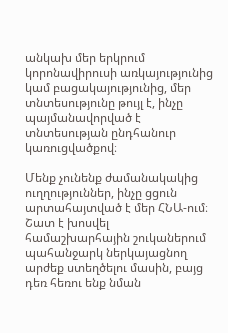անկախ մեր երկրում կորոնավիրուսի առկայությունից կամ բացակայությունից, մեր տնտեսությունը թույլ է, ինչը պայմանավորված է տնտեսության ընդհանուր կառուցվածքով։

Մենք չունենք ժամանակակից ուղղություններ, ինչը ցցուն արտահայտված է մեր ՀՆԱ-ում։ Շատ է խոսվել համաշխարհային շուկաներում պահանջարկ ներկայացնող արժեք ստեղծելու մասին, բայց դեռ հեռու ենք նման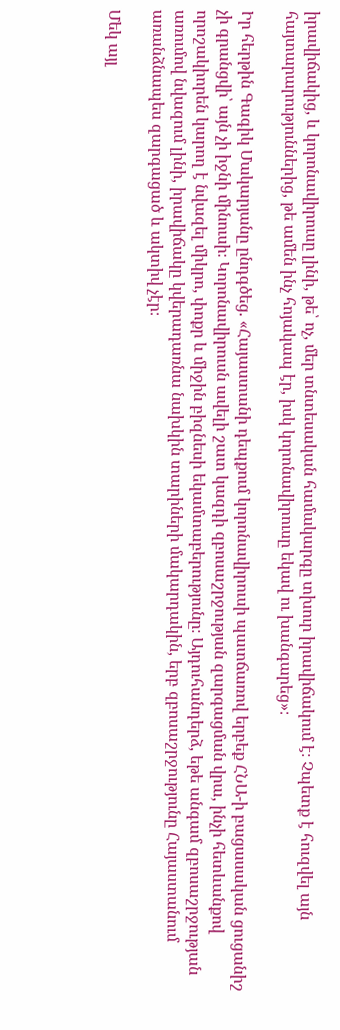իրավիճակից, և կորոնավիրուսը լինի, թե՝ ոչ, մեր տնտեսական համակարգը տխուր իրավիճակում է։ Չպետք է հուզվել այն հայտարարություններից, թե ամեն ինչ հոյակապ էր, իսկ կորոնավիրուսը եկավ ու խանգարեց»։

Իր հերթին Գագիկ Մակարյանը ընդգծեց. «Հայաստանի դեպքում կորոնավիրուսի պատճառով երբեք ՀՆԱ-ի բացասական ցուցանիշ չի գրանցվի՝ այն չի իջնի մինուսի։ Կորոնավիրուսն ավելի շատ կազդի զբոսաշրջության զարգացման վրա, ինչի հետևանքով որոշակիորեն կարող է նվազել միկրո, փոքր և միջին բիզնեսի եկամտաբերությունը։ Այդուհանդերձ, եթե անգամ զբոսաշրջության առումով նվազում լինի, իրավիճակը կվերադառնա նախկին տարիների մակարդակին, երբ զբոսաշրջությունը Հայաստանում առանձնապես զարգացած և ակտիվ չէր։

Մեկ այլ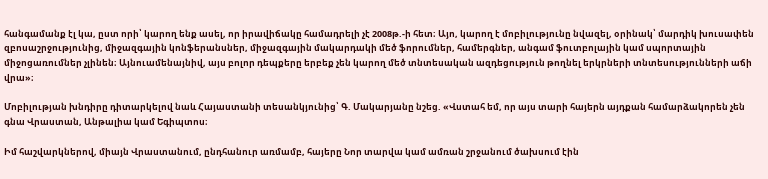հանգամանք էլ կա, ըստ որի՝ կարող ենք ասել, որ իրավիճակը համադրելի չէ 2008թ.-ի հետ։ Այո, կարող է մոբիլությունը նվազել, օրինակ՝ մարդիկ խուսափեն զբոսաշրջությունից, միջազգային կոնֆերանսներ, միջազգային մակարդակի մեծ ֆորումներ, համերգներ, անգամ ֆուտբոլային կամ սպորտային միջոցառումներ չլինեն։ Այնուամենայնիվ, այս բոլոր դեպքերը երբեք չեն կարող մեծ տնտեսական ազդեցություն թողնել երկրների տնտեսությունների աճի վրա»։

Մոբիլության խնդիրը դիտարկելով նաև Հայաստանի տեսանկյունից՝ Գ. Մակարյանը նշեց. «Վստահ եմ, որ այս տարի հայերն այդքան համարձակորեն չեն գնա Վրաստան, Անթալիա կամ Եգիպտոս։

Իմ հաշվարկներով, միայն Վրաստանում, ընդհանուր առմամբ, հայերը Նոր տարվա կամ ամռան շրջանում ծախսում էին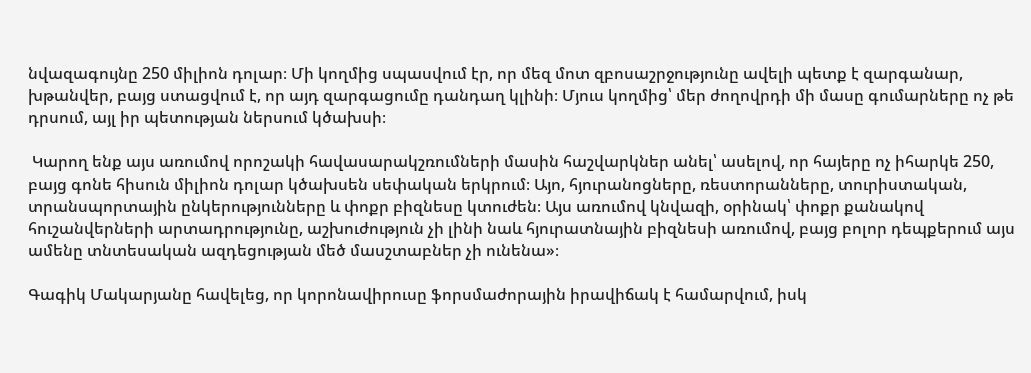նվազագույնը 250 միլիոն դոլար։ Մի կողմից սպասվում էր, որ մեզ մոտ զբոսաշրջությունը ավելի պետք է զարգանար, խթանվեր, բայց ստացվում է, որ այդ զարգացումը դանդաղ կլինի։ Մյուս կողմից՝ մեր ժողովրդի մի մասը գումարները ոչ թե դրսում, այլ իր պետության ներսում կծախսի։

 Կարող ենք այս առումով որոշակի հավասարակշռումների մասին հաշվարկներ անել՝ ասելով, որ հայերը ոչ իհարկե 250, բայց գոնե հիսուն միլիոն դոլար կծախսեն սեփական երկրում։ Այո, հյուրանոցները, ռեստորանները, տուրիստական, տրանսպորտային ընկերությունները և փոքր բիզնեսը կտուժեն։ Այս առումով կնվազի, օրինակ՝ փոքր քանակով հուշանվերների արտադրությունը, աշխուժություն չի լինի նաև հյուրատնային բիզնեսի առումով, բայց բոլոր դեպքերում այս ամենը տնտեսական ազդեցության մեծ մասշտաբներ չի ունենա»։

Գագիկ Մակարյանը հավելեց, որ կորոնավիրուսը ֆորսմաժորային իրավիճակ է համարվում, իսկ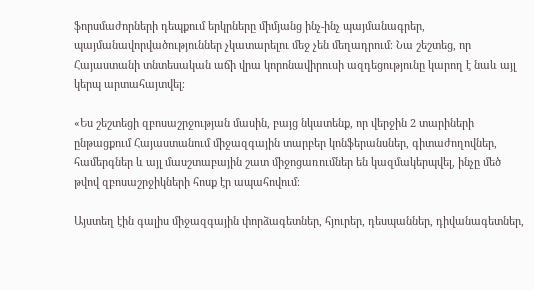ֆորսմաժորների դեպքում երկրները միմյանց ինչ-ինչ պայմանագրեր, պայմանավորվածություններ չկատարելու մեջ չեն մեղադրում։ Նա շեշտեց, որ Հայաստանի տնտեսական աճի վրա կորոնավիրուսի ազդեցությունը կարող է նաև այլ կերպ արտահայտվել։

«Ես շեշտեցի զբոսաշրջության մասին, բայց նկատենք, որ վերջին 2 տարիների ընթացքում Հայաստանում միջազգային տարբեր կոնֆերանսներ, գիտաժողովներ, համերգներ և այլ մասշտաբային շատ միջոցառումներ են կազմակերպվել, ինչը մեծ թվով զբոսաշրջիկների հոսք էր ապահովում։

Այստեղ էին գալիս միջազգային փորձագետներ, հյուրեր, դեսպաններ, դիվանագետներ,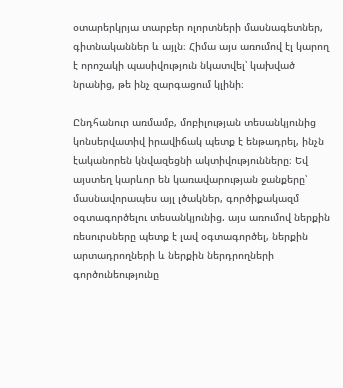օտարերկրյա տարբեր ոլորտների մասնագետներ, գիտնականներ և այլն։ Հիմա այս առումով էլ կարող է որոշակի պասիվություն նկատվել՝ կախված նրանից, թե ինչ զարգացում կլինի։

Ընդհանուր առմամբ, մոբիլության տեսանկյունից կոնսերվատիվ իրավիճակ պետք է ենթադրել, ինչն էականորեն կնվազեցնի ակտիվությունները։ Եվ այստեղ կարևոր են կառավարության ջանքերը՝ մասնավորապես այլ լծակներ, գործիքակազմ օգտագործելու տեսանկյունից. այս առումով ներքին ռեսուրսները պետք է լավ օգտագործել, ներքին արտադրողների և ներքին ներդրողների գործունեությունը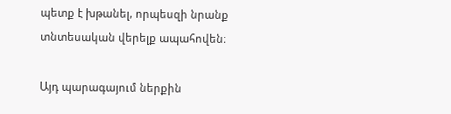պետք է խթանել, որպեսզի նրանք տնտեսական վերելք ապահովեն։

Այդ պարագայում ներքին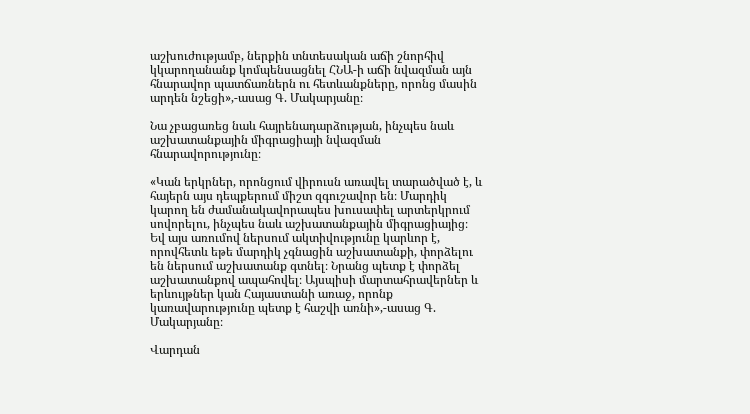աշխուժությամբ, ներքին տնտեսական աճի շնորհիվ կկարողանանք կոմպենսացնել ՀՆԱ-ի աճի նվազման այն հնարավոր պատճառներն ու հետևանքները, որոնց մասին արդեն նշեցի»,-ասաց Գ. Մակարյանը։

Նա չբացառեց նաև հայրենադարձության, ինչպես նաև աշխատանքային միգրացիայի նվազման հնարավորությունը։

«Կան երկրներ, որոնցում վիրուսն առավել տարածված է, և հայերն այս դեպքերում միշտ զգուշավոր են։ Մարդիկ կարող են ժամանակավորապես խուսափել արտերկրում սովորելու, ինչպես նաև աշխատանքային միգրացիայից։ Եվ այս առումով ներսում ակտիվությունը կարևոր է, որովհետև եթե մարդիկ չգնացին աշխատանքի, փորձելու են ներսում աշխատանք գտնել։ Նրանց պետք է փորձել աշխատանքով ապահովել։ Այսպիսի մարտահրավերներ և երևույթներ կան Հայաստանի առաջ, որոնք կառավարությունը պետք է հաշվի առնի»,-ասաց Գ. Մակարյանը։

Վարդան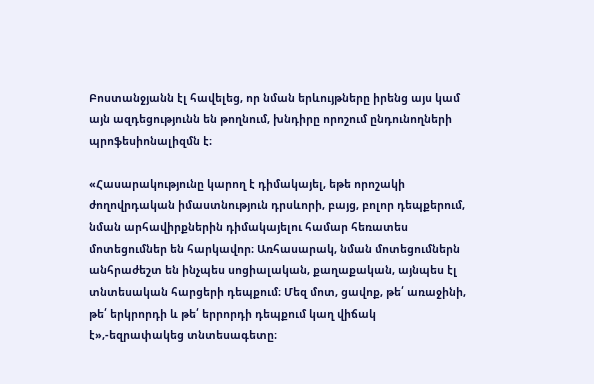Բոստանջյանն էլ հավելեց, որ նման երևույթները իրենց այս կամ այն ազդեցությունն են թողնում, խնդիրը որոշում ընդունողների պրոֆեսիոնալիզմն է։

«Հասարակությունը կարող է դիմակայել, եթե որոշակի ժողովրդական իմաստնություն դրսևորի, բայց, բոլոր դեպքերում, նման արհավիրքներին դիմակայելու համար հեռատես մոտեցումներ են հարկավոր։ Առհասարակ, նման մոտեցումներն անհրաժեշտ են ինչպես սոցիալական, քաղաքական, այնպես էլ տնտեսական հարցերի դեպքում։ Մեզ մոտ, ցավոք, թե՛ առաջինի, թե՛ երկրորդի և թե՛ երրորդի դեպքում կաղ վիճակ է»,-եզրափակեց տնտեսագետը։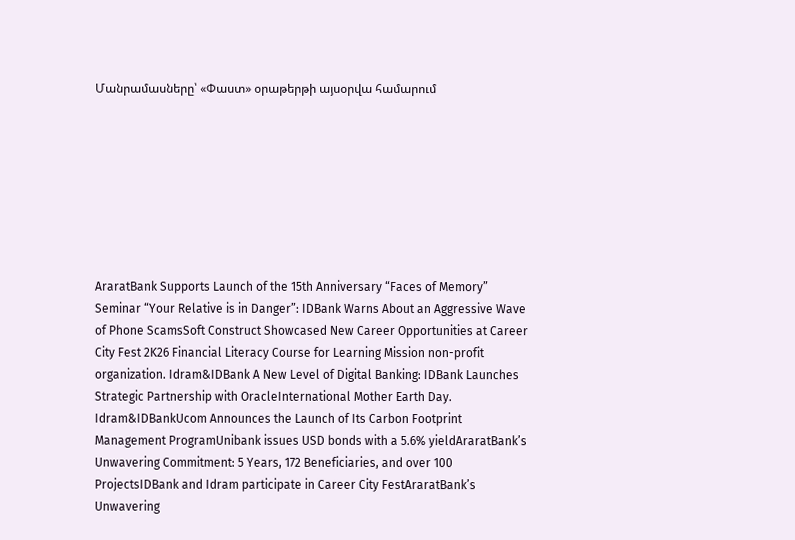Մանրամասները՝ «Փաստ» օրաթերթի այսօրվա համարում








AraratBank Supports Launch of the 15th Anniversary “Faces of Memory” Seminar “Your Relative is in Danger”: IDBank Warns About an Aggressive Wave of Phone ScamsSoft Construct Showcased New Career Opportunities at Career City Fest 2K26 Financial Literacy Course for Learning Mission non-profit organization. Idram&IDBank A New Level of Digital Banking: IDBank Launches Strategic Partnership with OracleInternational Mother Earth Day. Idram&IDBankUcom Announces the Launch of Its Carbon Footprint Management ProgramUnibank issues USD bonds with a 5.6% yieldAraratBank’s Unwavering Commitment: 5 Years, 172 Beneficiaries, and over 100 ProjectsIDBank and Idram participate in Career City FestAraratBank’s Unwavering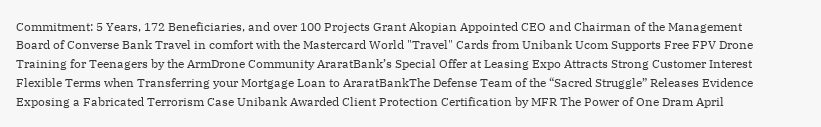Commitment: 5 Years, 172 Beneficiaries, and over 100 Projects Grant Akopian Appointed CEO and Chairman of the Management Board of Converse Bank Travel in comfort with the Mastercard World "Travel" Cards from Unibank Ucom Supports Free FPV Drone Training for Teenagers by the ArmDrone Community AraratBank’s Special Offer at Leasing Expo Attracts Strong Customer Interest Flexible Terms when Transferring your Mortgage Loan to AraratBankThe Defense Team of the “Sacred Struggle” Releases Evidence Exposing a Fabricated Terrorism Case Unibank Awarded Client Protection Certification by MFR The Power of One Dram April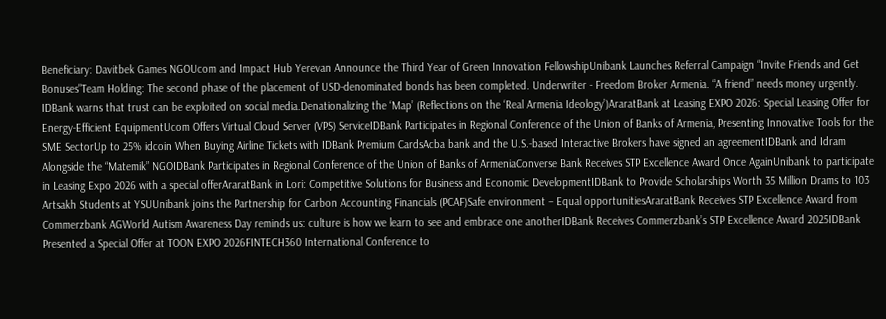Beneficiary: Davitbek Games NGOUcom and Impact Hub Yerevan Announce the Third Year of Green Innovation FellowshipUnibank Launches Referral Campaign “Invite Friends and Get Bonuses"Team Holding: The second phase of the placement of USD-denominated bonds has been completed. Underwriter - Freedom Broker Armenia. “A friend” needs money urgently. IDBank warns that trust can be exploited on social media.Denationalizing the ‘Map’ (Reflections on the ‘Real Armenia Ideology’)AraratBank at Leasing EXPO 2026: Special Leasing Offer for Energy-Efficient EquipmentUcom Offers Virtual Cloud Server (VPS) ServiceIDBank Participates in Regional Conference of the Union of Banks of Armenia, Presenting Innovative Tools for the SME SectorUp to 25% idcoin When Buying Airline Tickets with IDBank Premium CardsAcba bank and the U.S.-based Interactive Brokers have signed an agreementIDBank and Idram Alongside the “Matemik” NGOIDBank Participates in Regional Conference of the Union of Banks of ArmeniaConverse Bank Receives STP Excellence Award Once AgainUnibank to participate in Leasing Expo 2026 with a special offerAraratBank in Lori: Competitive Solutions for Business and Economic DevelopmentIDBank to Provide Scholarships Worth 35 Million Drams to 103 Artsakh Students at YSUUnibank joins the Partnership for Carbon Accounting Financials (PCAF)Safe environment – Equal opportunitiesAraratBank Receives STP Excellence Award from Commerzbank AGWorld Autism Awareness Day reminds us: culture is how we learn to see and embrace one anotherIDBank Receives Commerzbank’s STP Excellence Award 2025IDBank Presented a Special Offer at TOON EXPO 2026FINTECH360 International Conference to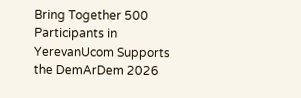Bring Together 500 Participants in YerevanUcom Supports the DemArDem 2026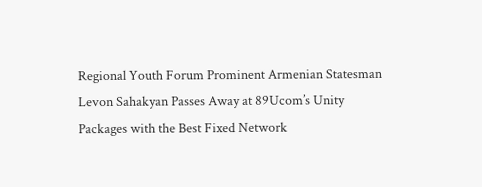Regional Youth Forum Prominent Armenian Statesman Levon Sahakyan Passes Away at 89Ucom’s Unity Packages with the Best Fixed Network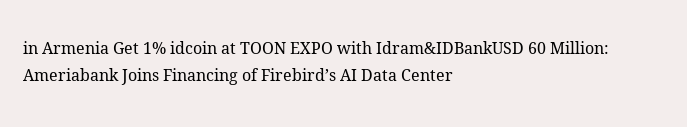in Armenia Get 1% idcoin at TOON EXPO with Idram&IDBankUSD 60 Million: Ameriabank Joins Financing of Firebird’s AI Data Center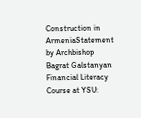Construction in ArmeniaStatement by Archbishop Bagrat Galstanyan Financial Literacy Course at YSU: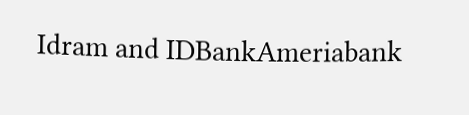Idram and IDBankAmeriabank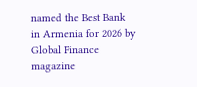named the Best Bank in Armenia for 2026 by Global Finance magazine